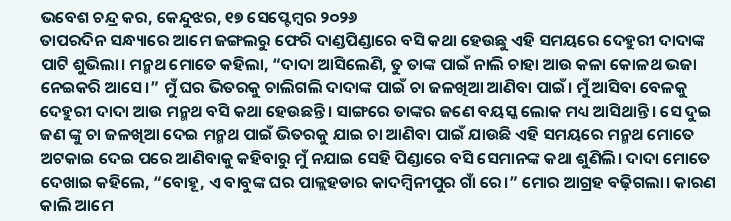ଭବେଶ ଚନ୍ଦ୍ର କର, କେନ୍ଦୁଝର, ୧୭ ସେପ୍ଟେମ୍ବର ୨୦୨୬
ତାପରଦିନ ସନ୍ଧ୍ୟାରେ ଆମେ ଜଙ୍ଗଲରୁ ଫେରି ଦାଣ୍ଡପିଣ୍ଡାରେ ବସି କଥା ହେଉଛୁ ଏହି ସମୟରେ ଦେହୁରୀ ଦାଦାଙ୍କ ପାଟି ଶୁଭିଲା। ମନ୍ମଥ ମୋତେ କହିଲା, “ଦାଦା ଆସିଲେଣି, ତୁ ତାଙ୍କ ପାଇଁ ନାଲି ଚାହା ଆଉ କଳା କୋଳଥ ଭଜା ନେଇକରି ଆସେ।” ମୁଁ ଘର ଭିତରକୁ ଚାଲିଗଲି ଦାଦାଙ୍କ ପାଇଁ ଚା ଜଳଖିଆ ଆଣିବା ପାଇଁ। ମୁଁ ଆସିବା ବେଳକୁ ଦେହୁରୀ ଦାଦା ଆଉ ମନ୍ମଥ ବସି କଥା ହେଉଛନ୍ତି। ସାଙ୍ଗରେ ତାଙ୍କର ଜଣେ ବୟସ୍କ ଲୋକ ମଧ୍ୟ ଆସିଥାନ୍ତି। ସେ ଦୁଇ ଜଣ ଙ୍କୁ ଚା ଜଳଖିଆ ଦେଇ ମନ୍ମଥ ପାଇଁ ଭିତରକୁ ଯାଇ ଚା ଆଣିବା ପାଇଁ ଯାଉଛି ଏହି ସମୟରେ ମନ୍ମଥ ମୋତେ ଅଟକାଇ ଦେଇ ପରେ ଆଣିବାକୁ କହିବାରୁ ମୁଁ ନଯାଇ ସେହି ପିଣ୍ଡାରେ ବସି ସେମାନଙ୍କ କଥା ଶୁଣିଲି। ଦାଦା ମୋତେ ଦେଖାଇ କହିଲେ, “ବୋହୂ, ଏ ବାବୁଙ୍କ ଘର ପାଳ୍ଲହଡାର କାଦମ୍ବିନୀପୁର ଗାଁ ରେ।” ମୋର ଆଗ୍ରହ ବଢ଼ିଗଲା। କାରଣ କାଲି ଆମେ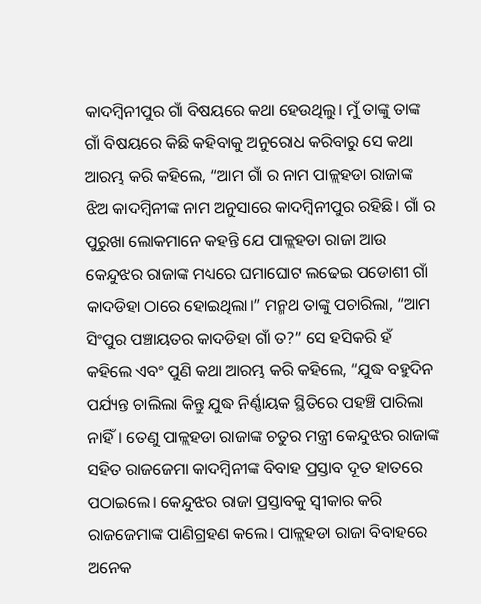କାଦମ୍ବିନୀପୁର ଗାଁ ବିଷୟରେ କଥା ହେଉଥିଲୁ। ମୁଁ ତାଙ୍କୁ ତାଙ୍କ ଗାଁ ବିଷୟରେ କିଛି କହିବାକୁ ଅନୁରୋଧ କରିବାରୁ ସେ କଥା ଆରମ୍ଭ କରି କହିଲେ, “ଆମ ଗାଁ ର ନାମ ପାଳ୍ଲହଡା ରାଜାଙ୍କ ଝିଅ କାଦମ୍ବିନୀଙ୍କ ନାମ ଅନୁସାରେ କାଦମ୍ବିନୀପୁର ରହିଛି। ଗାଁ ର ପୁରୁଖା ଲୋକମାନେ କହନ୍ତି ଯେ ପାଳ୍ଲହଡା ରାଜା ଆଉ କେନ୍ଦୁଝର ରାଜାଙ୍କ ମଧ୍ୟରେ ଘମାଘୋଟ ଲଢେଇ ପଡୋଶୀ ଗାଁ କାଦଡିହା ଠାରେ ହୋଇଥିଲା।” ମନ୍ମଥ ତାଙ୍କୁ ପଚାରିଲା, “ଆମ ସିଂପୁର ପଞ୍ଚାୟତର କାଦଡିହା ଗାଁ ତ?” ସେ ହସିକରି ହଁ କହିଲେ ଏବଂ ପୁଣି କଥା ଆରମ୍ଭ କରି କହିଲେ, “ଯୁଦ୍ଧ ବହୁଦିନ ପର୍ଯ୍ୟନ୍ତ ଚାଲିଲା କିନ୍ତୁ ଯୁଦ୍ଧ ନିର୍ଣ୍ଣାୟକ ସ୍ଥିତିରେ ପହଞ୍ଚି ପାରିଲା ନାହିଁ। ତେଣୁ ପାଳ୍ଲହଡା ରାଜାଙ୍କ ଚତୁର ମନ୍ତ୍ରୀ କେନ୍ଦୁଝର ରାଜାଙ୍କ ସହିତ ରାଜଜେମା କାଦମ୍ବିନୀଙ୍କ ବିବାହ ପ୍ରସ୍ତାବ ଦୂତ ହାତରେ ପଠାଇଲେ। କେନ୍ଦୁଝର ରାଜା ପ୍ରସ୍ତାବକୁ ସ୍ବୀକାର କରି ରାଜଜେମାଙ୍କ ପାଣିଗ୍ରହଣ କଲେ। ପାଳ୍ଲହଡା ରାଜା ବିବାହରେ ଅନେକ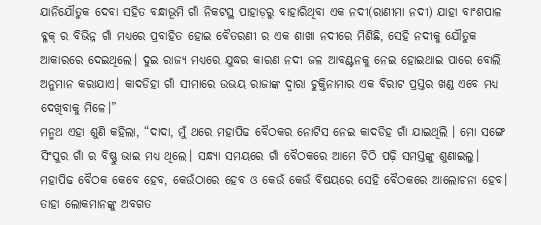ଯାନିଯୌତୁକ ଦେବା ସହିତ ବନ୍ଧାଭୂମି ଗାଁ ନିକଟସ୍ଥ ପାହାଡ଼ରୁ ବାହାରିଥିବା ଏକ ନଦୀ(ରାଣୀମା ନଦୀ) ଯାହା ବାଂଶପାଳ ବ୍ଳକ୍ ର ବିଭିନ୍ନ ଗାଁ ମଧ୍ୟରେ ପ୍ରବାହିତ ହୋଇ ବୈତରଣୀ ର ଏକ ଶାଖା ନଦୀରେ ମିଶିଛି, ସେହି ନଦୀକୁ ଯୌତୁକ ଆକାରରେ ଦେଇଥିଲେ। ଦୁଇ ରାଜ୍ୟ ମଧ୍ୟରେ ଯୁଦ୍ଧର କାରଣ ନଦୀ ଜଳ ଆବଣ୍ଟନକୁ ନେଇ ହୋଇଥାଇ ପାରେ ବୋଲି ଅନୁମାନ କରାଯାଏ। କାଦଡିହା ଗାଁ ସୀମାରେ ଉଭୟ ରାଜାଙ୍କ ଦ୍ଵାରା ଚୁକ୍ତିନାମାର ଏକ ବିରାଟ ପ୍ରସ୍ତର ଖଣ୍ଡ ଏବେ ମଧ୍ୟ ଦେଖିବାକୁ ମିଳେ।”
ମନ୍ମଥ ଏହା ଶୁଣି କହିଲା, “ଦାଦା, ମୁଁ ଥରେ ମହାପିଢ ବୈଠକର ନୋଟିସ ନେଇ କାଦଡିହ ଗାଁ ଯାଇଥିଲି । ମୋ ସଙ୍ଗେ ସିଂପୁର ଗାଁ ର ବିଷ୍ଣୁ ଭାଇ ମଧ୍ୟ ଥିଲେ। ସନ୍ଧ୍ୟା ସମୟରେ ଗାଁ ବୈଠକରେ ଆମେ ଚିଠି ପଢ଼ି ସମସ୍ତଙ୍କୁ ଶୁଣାଇଲୁ। ମହାପିଢ ବୈଠକ କେବେ ହେବ, କେଉଁଠାରେ ହେବ ଓ କେଉଁ କେଉଁ ବିଷୟରେ ସେହି ବୈଠକରେ ଆଲୋଚନା ହେବ। ତାହା ଲୋକମାନଙ୍କୁ ଅବଗତ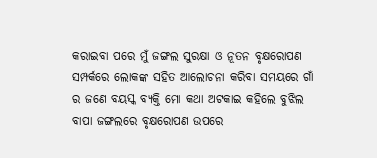କରାଇବା ପରେ ମୁଁ ଜଙ୍ଗଲ ସୁରକ୍ଷା ଓ ନୂତନ ବୃକ୍ଷରୋପଣ ସମ୍ପର୍କରେ ଲୋକଙ୍କ ସହିତ ଆଲୋଚନା କରିବା ସମୟରେ ଗାଁ ର ଜଣେ ବୟସ୍କ ବ୍ୟକ୍ତି ମୋ କଥା ଅଟକାଇ କହିଲେ ବୁଝିଲ ବାପା ଜଙ୍ଗଲରେ ବୃକ୍ଷରୋପଣ ଉପରେ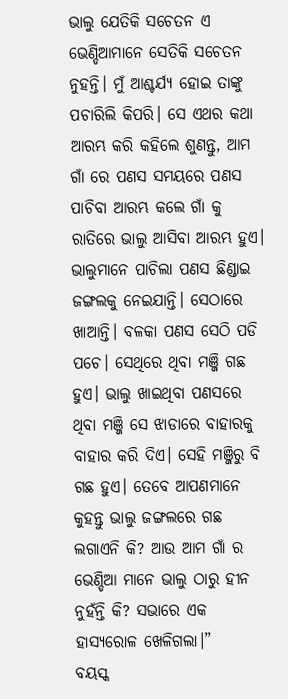ଭାଲୁ ଯେତିକି ସଚେତନ ଏ ଭେଣ୍ଡିଆମାନେ ସେତିକି ସଚେତନ ନୁହନ୍ତି। ମୁଁ ଆଶ୍ଚର୍ଯ୍ୟ ହୋଇ ତାଙ୍କୁ ପଚାରିଲି କିପରି। ସେ ଏଥର କଥା ଆରମ୍ଭ କରି କହିଲେ ଶୁଣନ୍ତୁ, ଆମ ଗାଁ ରେ ପଣସ ସମୟରେ ପଣସ ପାଚିବା ଆରମ୍ଭ କଲେ ଗାଁ କୁ ରାତିରେ ଭାଲୁ ଆସିବା ଆରମ୍ଭ ହୁଏ। ଭାଲୁମାନେ ପାଚିଲା ପଣସ ଛିଣ୍ଡାଇ ଜଙ୍ଗଲକୁ ନେଇଯାନ୍ତି। ସେଠାରେ ଖାଆନ୍ତି। ବଳକା ପଣସ ସେଠି ପଡି ପଚେ। ସେଥିରେ ଥିବା ମଞ୍ଜି ଗଛ ହୁଏ। ଭାଲୁ ଖାଇଥିବା ପଣସରେ ଥିବା ମଞ୍ଜି ସେ ଝାଡାରେ ବାହାରକୁ ବାହାର କରି ଦିଏ। ସେହି ମଞ୍ଜିରୁ ବି ଗଛ ହୁଏ। ତେବେ ଆପଣମାନେ କୁହନ୍ତୁ ଭାଲୁ ଜଙ୍ଗଲରେ ଗଛ ଲଗାଏନି କି? ଆଉ ଆମ ଗାଁ ର ଭେଣ୍ଡିଆ ମାନେ ଭାଲୁ ଠାରୁ ହୀନ ନୁହଁନ୍ତି କି? ସଭାରେ ଏକ ହାସ୍ୟରୋଳ ଖେଳିଗଲା।”
ବୟସ୍କ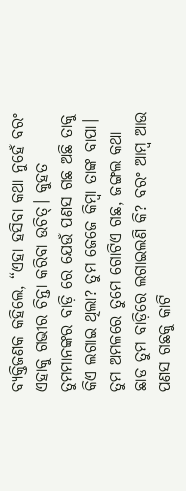ବ୍ୟକ୍ତିଜଣକ କହିଲେ, “ଏହା ହସିବା କଥା ନୁହେଁ ବରଂ ଏହାକୁ ଗଭୀର ଚିନ୍ତା କରିବା ଉଚିତ୍। କୁହତ ତୁମମାନଙ୍କର ବାଡ଼ି ରେ ଯେଉଁ ପଣସ ଗଛ ଅଛି ତାକୁ କିଏ ଲଗାଇ ଥିଲା? ତୁମ ଜେଜେ କିମ୍ବା ତାଙ୍କ ବାପା। ତୁମ ଅମଳରେ ତୁମେ ଗୋଟିଏ ଗଛ, ଜଙ୍ଗଲ କଥା ଛାଡ ତୁମ ବାଡ଼ିରେ ଲଗାଇଲଣି କି? ବରଂ ଆମ୍ବ ଆଉ ପଣସ ଗଛକୁ କାଟି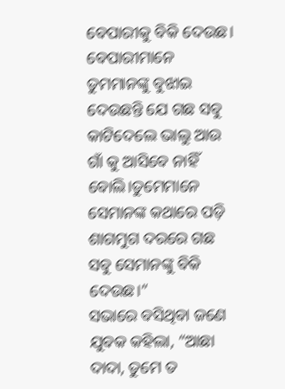ବେପାରୀକୁ ବିକି ଦେଉଛ। ବେପାରୀମାନେ ତୁମମାନଙ୍କୁ ବୁଝାଇ ଦେଉଛନ୍ତି ଯେ ଗଛ ସବୁ କାଟିଦେଲେ ଭାଲୁ ଆଉ ଗାଁ କୁ ଆସିବେ ନାହିଁ ବୋଲି।ତୁମେମାନେ ସେମାନଙ୍କ କଥାରେ ପଡ଼ି ଶାଗମୁଗ ଦରରେ ଗଛ ସବୁ ସେମାନଙ୍କୁ ବିକି ଦେଉଛ।”
ସଭାରେ ବସିଥିବା ଜଣେ ଯୁବକ କହିଲା, “ଆଛା ଦାଦା, ତୁମେ ତ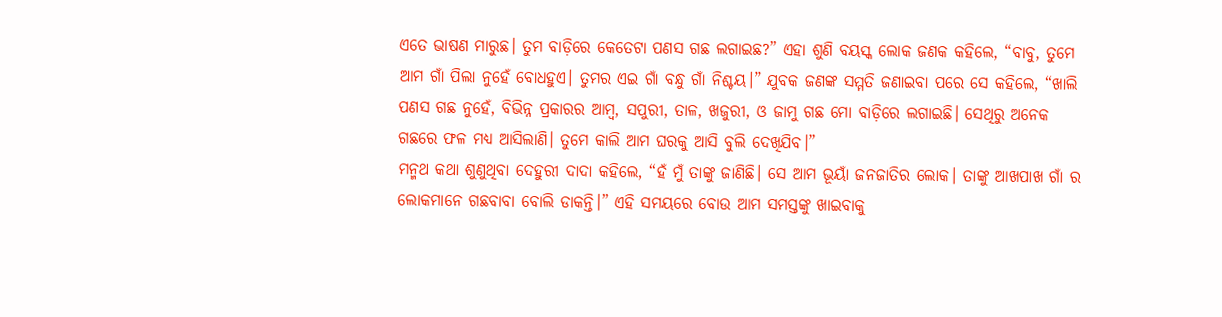ଏତେ ଭାଷଣ ମାରୁଛ। ତୁମ ବାଡ଼ିରେ କେତେଟା ପଣସ ଗଛ ଲଗାଇଛ?” ଏହା ଶୁଣି ବୟସ୍କ ଲୋକ ଜଣକ କହିଲେ, “ବାବୁ, ତୁମେ ଆମ ଗାଁ ପିଲା ନୁହେଁ ବୋଧହୁଏ। ତୁମର ଏଇ ଗାଁ ବନ୍ଧୁ ଗାଁ ନିଶ୍ଚୟ।” ଯୁବକ ଜଣଙ୍କ ସମ୍ମତି ଜଣାଇବା ପରେ ସେ କହିଲେ, “ଖାଲି ପଣସ ଗଛ ନୁହେଁ, ବିଭିନ୍ନ ପ୍ରକାରର ଆମ୍ବ, ସପୁରୀ, ତାଳ, ଖଜୁରୀ, ଓ ଜାମୁ ଗଛ ମୋ ବାଡ଼ିରେ ଲଗାଇଛି। ସେଥିରୁ ଅନେକ ଗଛରେ ଫଳ ମଧ୍ୟ ଆସିଲାଣି। ତୁମେ କାଲି ଆମ ଘରକୁ ଆସି ବୁଲି ଦେଖିଯିବ।”
ମନ୍ମଥ କଥା ଶୁଣୁଥିବା ଦେହୁରୀ ଦାଦା କହିଲେ, “ହଁ ମୁଁ ତାଙ୍କୁ ଜାଣିଛି। ସେ ଆମ ଭୂୟାଁ ଜନଜାତିର ଲୋକ। ତାଙ୍କୁ ଆଖପାଖ ଗାଁ ର ଲୋକମାନେ ଗଛବାବା ବୋଲି ଡାକନ୍ତି।” ଏହି ସମୟରେ ବୋଉ ଆମ ସମସ୍ତଙ୍କୁ ଖାଇବାକୁ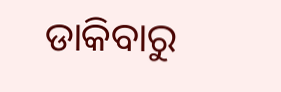ଡାକିବାରୁ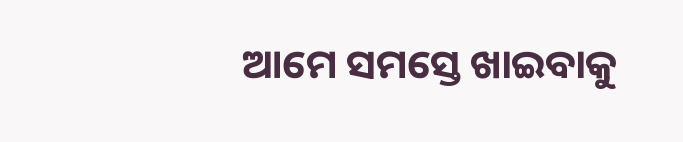ଆମେ ସମସ୍ତେ ଖାଇବାକୁ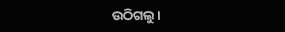ଉଠିଗଲୁ।